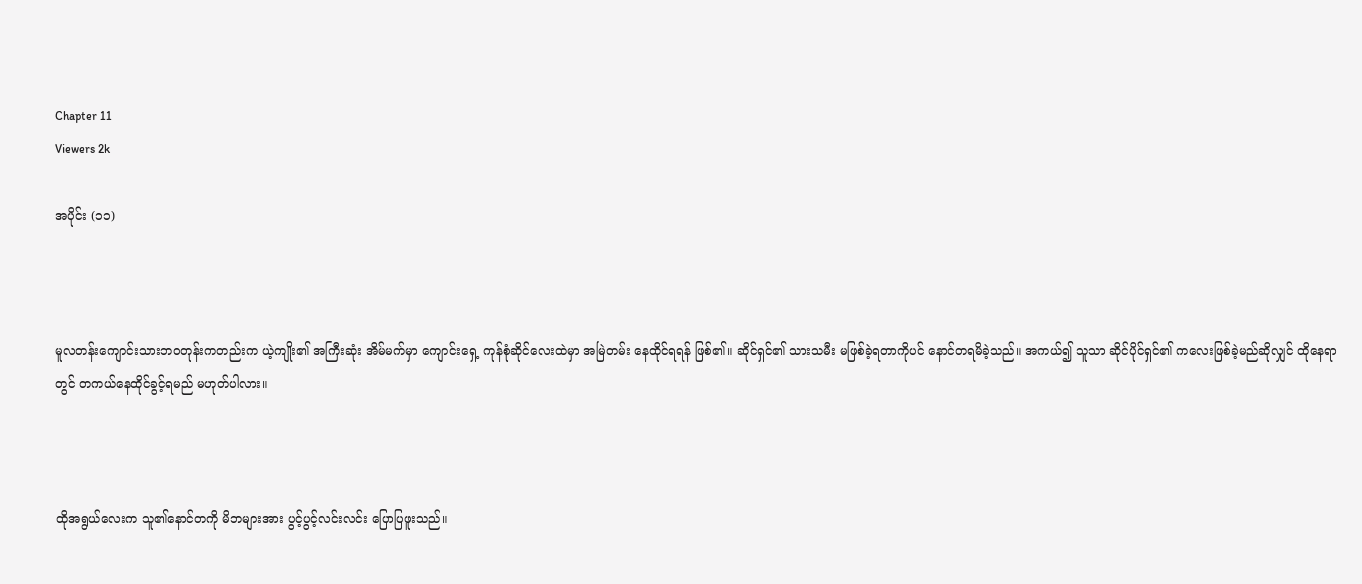Chapter 11
Viewers 2k

အပိုင်း (၁၁)



မူလတန်းကျောင်းသားဘဝတုန်းကတည်းက ယဲ့ကျိုး၏ အကြီးဆုံး အိမ်မက်မှာ ကျောင်းရှေ့ ကုန်စုံဆိုင်လေးထဲမှာ အမြဲတမ်း နေထိုင်ရရန် ဖြစ်၏။ ဆိုင်ရှင်၏ သားသမီး မဖြစ်ခဲ့ရတာကိုပင် နောင်တရမိခဲ့သည်။ အကယ်၍ သူသာ ဆိုင်ပိုင်ရှင်၏ ကလေးဖြစ်ခဲ့မည်ဆိုလျှင် ထိုနေရာတွင် တကယ်နေထိုင်ခွင့်ရမည် မဟုတ်ပါလား။



ထိုအရွယ်လေးက သူ၏နောင်တကို မိဘများအား ပွင့်ပွင့်လင်းလင်း ပြောပြဖူးသည်။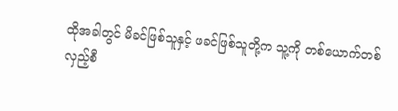ထိုအခါတွင် မိခင်ဖြစ်သူနှင့် ဖခင်ဖြစ်သူတို့က သူ့ကို တစ်ယောက်တစ်လှည့်စီ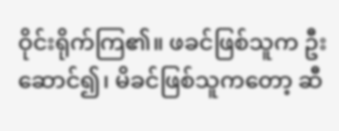ဝိုင်းရိုက်ကြ၏။ ဖခင်ဖြစ်သူက ဦးဆောင်၍၊ မိခင်ဖြစ်သူကတော့ ဆီ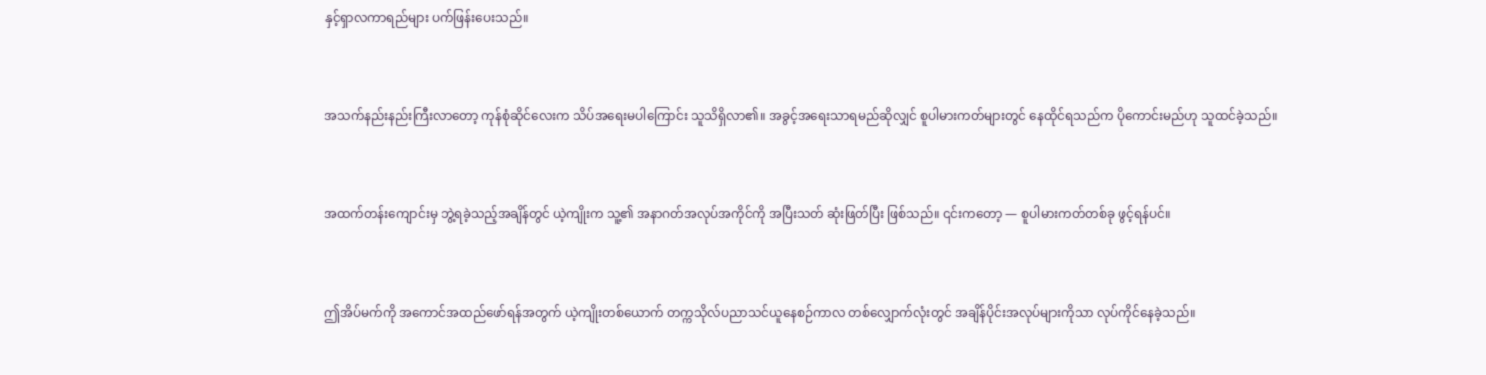နှင့်ရှာလကာရည်များ ပက်ဖြန်းပေးသည်။



အသက်နည်းနည်းကြီးလာတော့ ကုန်စုံဆိုင်လေးက သိပ်အရေးမပါကြောင်း သူသိရှိလာ၏။ အခွင့်အရေးသာရမည်ဆိုလျှင် စူပါမားကတ်များတွင် နေထိုင်ရသည်က ပိုကောင်းမည်ဟု သူထင်ခဲ့သည်။



အထက်တန်းကျောင်းမှ ဘွဲ့ရခဲ့သည့်အချိန်တွင် ယဲ့ကျိုးက သူ့၏ အနာဂတ်အလုပ်အကိုင်ကို အပြီးသတ် ဆုံးဖြတ်ပြီး ဖြစ်သည်။ ၎င်းကတော့ — စူပါမားကတ်တစ်ခု ဖွင့်ရန်ပင်။



ဤအိပ်မက်ကို အကောင်အထည်ဖော်ရန်အတွက် ယဲ့ကျိုးတစ်ယောက် တက္ကသိုလ်ပညာသင်ယူနေစဉ်ကာလ တစ်လျှောက်လုံးတွင် အချိန်ပိုင်းအလုပ်များကိုသာ လုပ်ကိုင်နေခဲ့သည်။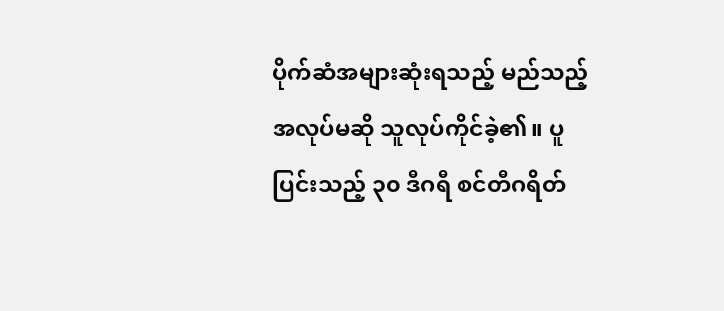ပိုက်ဆံအများဆုံးရသည့် မည်သည့်အလုပ်မဆို သူလုပ်ကိုင်ခဲ့၏။ ပူပြင်းသည့် ၃၀ ဒီဂရီ စင်တီဂရိတ်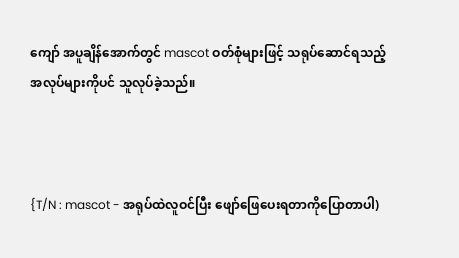ကျော် အပူချိန်အောက်တွင် mascot ဝတ်စုံများဖြင့် သရုပ်ဆောင်ရသည့် အလုပ်များကိုပင် သူလုပ်ခဲ့သည်။



{T/N : mascot - အရုပ်ထဲလူဝင်ပြီး ဖျော်ဖြေပေးရတာကိုပြောတာပါ)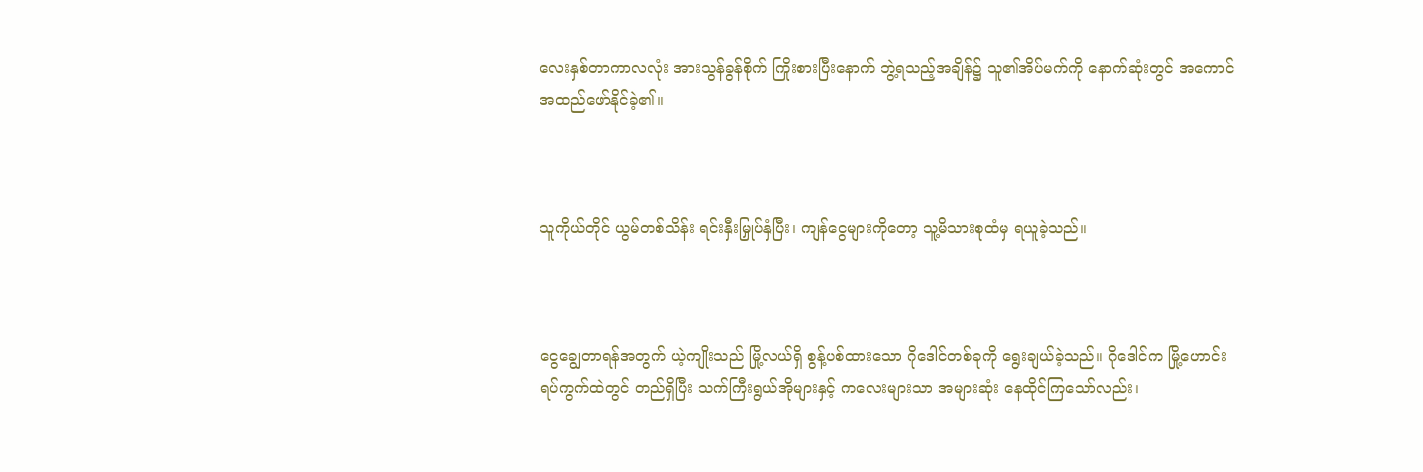လေးနှစ်တာကာလလုံး အားသွန်ခွန်စိုက် ကြိုးစားပြီးနောက် ဘွဲ့ရသည့်အချိန်၌ သူ၏အိပ်မက်ကို နောက်ဆုံးတွင် အကောင်အထည်ဖော်နိုင်ခဲ့၏။



သူကိုယ်တိုင် ယွမ်တစ်သိန်း ရင်းနှီးမြှုပ်နှံပြီး၊ ကျန်ငွေများကိုတော့ သူ့မိသားစုထံမှ ရယူခဲ့သည်။



ငွေချွေတာရန်အတွက် ယဲ့ကျိုးသည် မြို့လယ်ရှိ စွန့်ပစ်ထားသော ဂိုဒေါင်တစ်ခုကို ရွေးချယ်ခဲ့သည်။ ဂိုဒေါင်က မြို့ဟောင်းရပ်ကွက်ထဲတွင် တည်ရှိပြီး သက်ကြီးရွယ်အိုများနှင့် ကလေးများသာ အများဆုံး နေထိုင်ကြသော်လည်း၊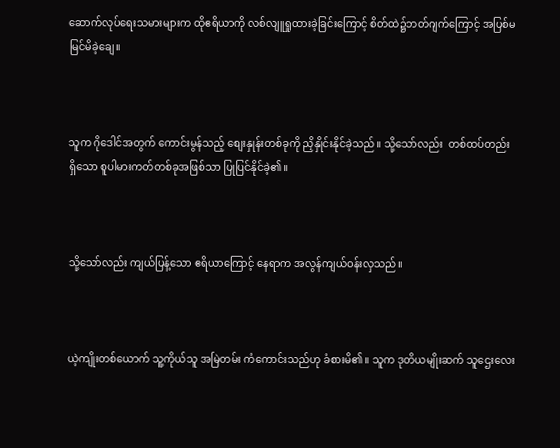ဆောက်လုပ်ရေးသမားများက ထိုဧရိယာကို လစ်လျူရှုထားခဲ့ခြင်းကြောင့် စိတ်ထဲ၌ဘတ်ဂျက်ကြောင့် အပြစ်မမြင်မိခဲ့ချေ။



သူက ဂိုဒေါင်အတွက် ကောင်းမွန်သည့် စျေးနှုန်းတစ်ခုကို ညှိနှိုင်းနိုင်ခဲ့သည်။ သို့သော်လည်း  တစ်ထပ်တည်းရှိသော စူပါမားကတ်တစ်ခုအဖြစ်သာ ပြုပြင်နိုင်ခဲ့၏။



သို့သော်လည်း ကျယ်ပြန့်သော ဧရိယာကြောင့် နေရာက အလွန်ကျယ်ဝန်းလှသည်။



ယဲ့ကျိုးတစ်ယောက် သူ့ကိုယ်သူ အမြဲတမ်း ကံကောင်းသည်ဟု ခံစားမိ၏။ သူက ဒုတိယမျိုးဆက် သူဌေးလေး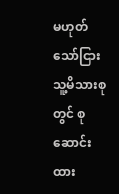မဟုတ်သော်ငြား သူ့မိသားစုတွင် စုဆောင်းထား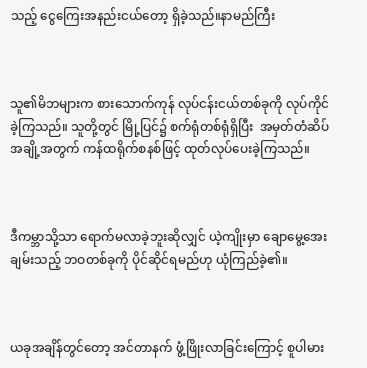သည့် ငွေကြေးအနည်းငယ်တော့ ရှိခဲ့သည်။နာမည်ကြီး



သူ၏မိဘများက စားသောက်ကုန် လုပ်ငန်းငယ်တစ်ခုကို လုပ်ကိုင်ခဲ့ကြသည်။ သူတို့တွင် မြို့ပြင်၌ စက်ရုံတစ်ရုံရှိပြီး  အမှတ်တံဆိပ်အချို့အတွက် ကန်ထရိုက်စနစ်ဖြင့် ထုတ်လုပ်ပေးခဲ့ကြသည်။



ဒီကမ္ဘာသို့သာ ရောက်မလာခဲ့ဘူးဆိုလျှင် ယဲ့ကျိုးမှာ ချောမွေ့အေးချမ်းသည့် ဘဝတစ်ခုကို ပိုင်ဆိုင်ရမည်ဟု ယုံကြည်ခဲ့၏။



ယခုအချိန်တွင်တော့ အင်တာနက် ဖွံ့ဖြိုးလာခြင်းကြောင့် စူပါမား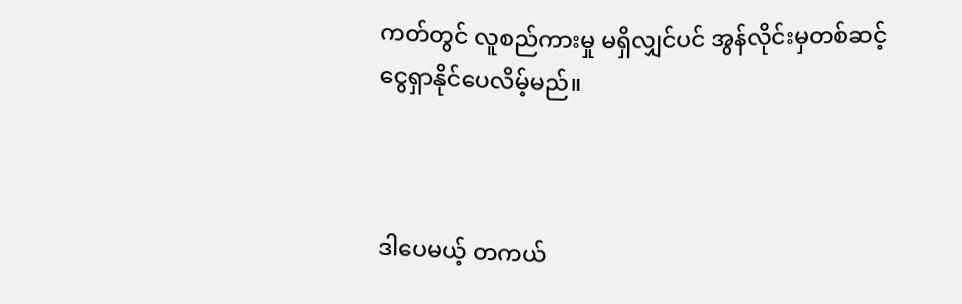ကတ်တွင် လူစည်ကားမှု မရှိလျှင်ပင် အွန်လိုင်းမှတစ်ဆင့် ငွေရှာနိုင်ပေလိမ့်မည်။



ဒါပေမယ့် တကယ်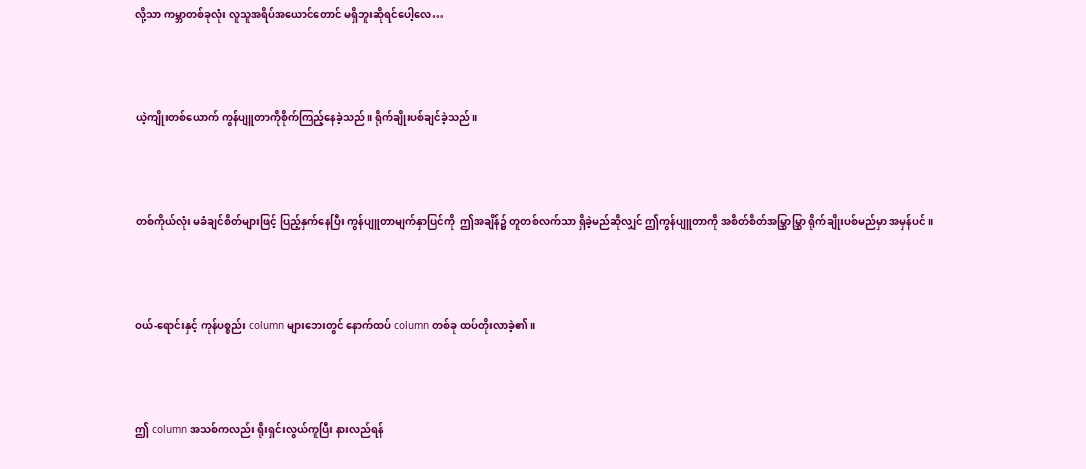လို့သာ ကမ္ဘာတစ်ခုလုံး လူသူအရိပ်အယောင်တောင် မရှိဘူးဆိုရင်ပေါ့လေ…



ယဲ့ကျိုးတစ်ယောက် ကွန်ပျူတာကိုစိုက်ကြည့်နေခဲ့သည်။ ရိုက်ချိုးပစ်ချင်ခဲ့သည်။



တစ်ကိုယ်လုံး မခံချင်စိတ်များဖြင့် ပြည့်နှက်နေပြီး ကွန်ပျူတာမျက်နှာပြင်ကို  ဤအချိန်၌ တူတစ်လက်သာ ရှိခဲ့မည်ဆိုလျှင် ဤကွန်ပျူတာကို အစိတ်စိတ်အမြွှာမြွှာ ရိုက်ချိုးပစ်မည်မှာ အမှန်ပင်။



ဝယ်-ရောင်းနှင့် ကုန်ပစ္စည်း column များဘေးတွင် နောက်ထပ် column တစ်ခု ထပ်တိုးလာခဲ့၏။



ဤ column အသစ်ကလည်း ရိုးရှင်းလွယ်ကူပြီး နားလည်ရန်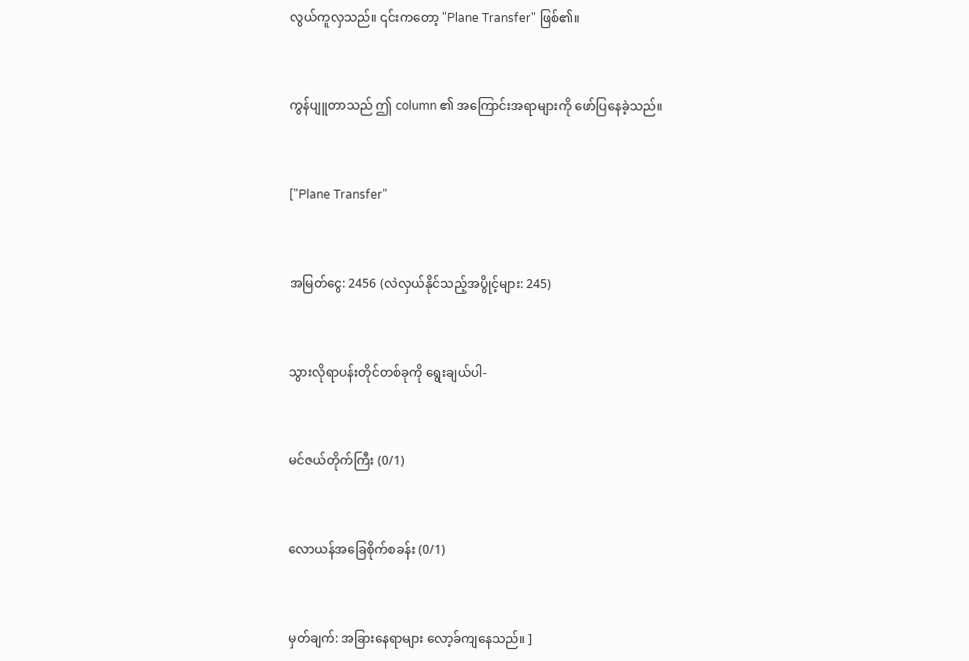လွယ်ကူလှသည်။ ၎င်းကတော့ "Plane Transfer" ဖြစ်၏။



ကွန်ပျူတာသည် ဤ column ၏ အကြောင်းအရာများကို ဖော်ပြနေခဲ့သည်။



["Plane Transfer"



အမြတ်ငွေ: 2456 (လဲလှယ်နိုင်သည့်အပွိုင့်များ: 245)



သွားလိုရာပန်းတိုင်တစ်ခုကို ရွေးချယ်ပါ-



မင်ဇယ်တိုက်ကြီး (0/1)



လောယန်အခြေစိုက်စခန်း (0/1)



မှတ်ချက်: အခြားနေရာများ လော့ခ်ကျနေသည်။ ]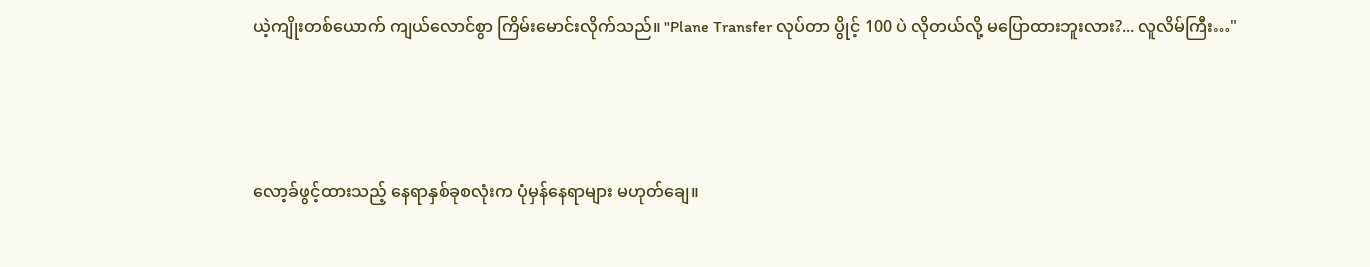ယဲ့ကျိုးတစ်ယောက် ကျယ်လောင်စွာ ကြိမ်းမောင်းလိုက်သည်။ "Plane Transfer လုပ်တာ ပွိုင့် 100 ပဲ လိုတယ်လို့ မပြောထားဘူးလား?... လူလိမ်ကြီး…"



လော့ခ်ဖွင့်ထားသည့် နေရာနှစ်ခုစလုံးက ပုံမှန်နေရာများ မဟုတ်ချေ။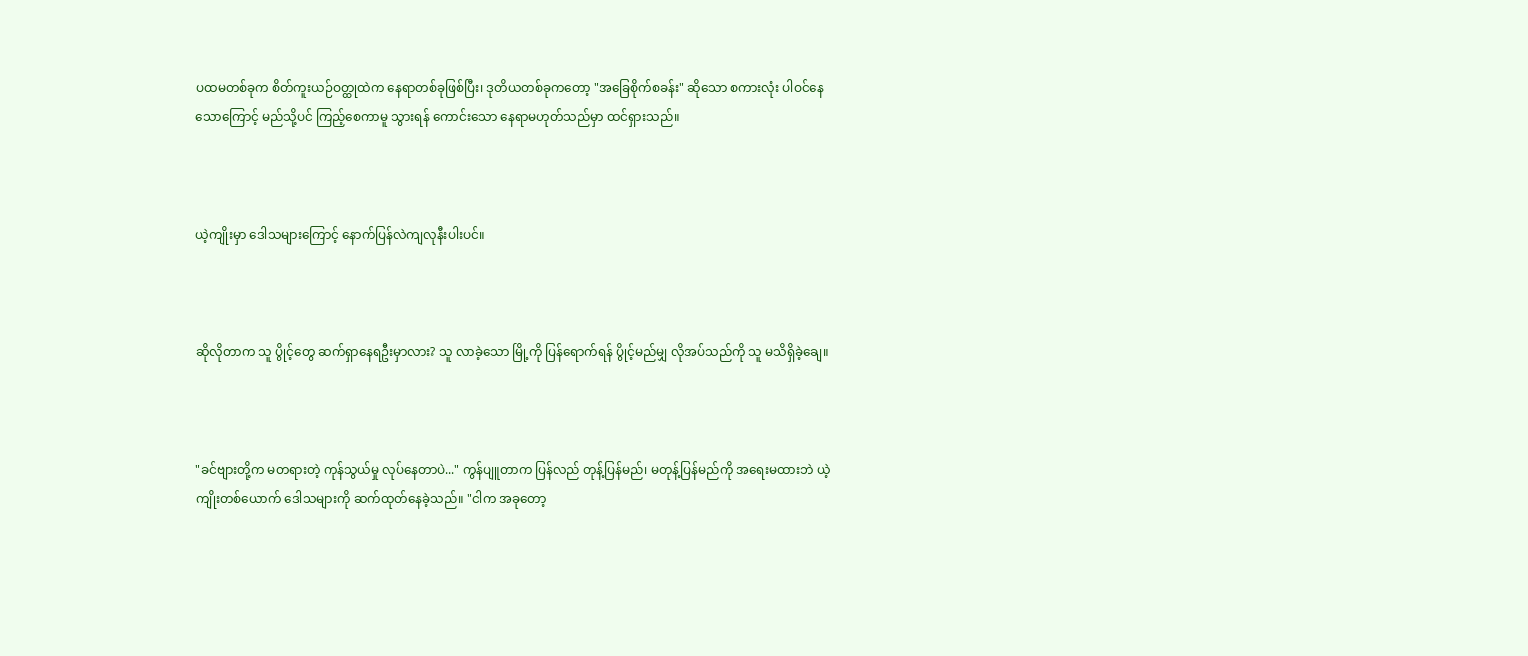ပထမတစ်ခုက စိတ်ကူးယဉ်ဝတ္ထုထဲက နေရာတစ်ခုဖြစ်ပြီး၊ ဒုတိယတစ်ခုကတော့ "အခြေစိုက်စခန်း" ဆိုသော စကားလုံး ပါဝင်နေသောကြောင့် မည်သို့ပင် ကြည့်စေကာမူ သွားရန် ကောင်းသော နေရာမဟုတ်သည်မှာ ထင်ရှားသည်။



ယဲ့ကျိုးမှာ ဒေါသများကြောင့် နောက်ပြန်လဲကျလုနီးပါးပင်။



ဆိုလိုတာက သူ ပွိုင့်တွေ ဆက်ရှာနေရဦးမှာလား? သူ လာခဲ့သော မြို့ကို ပြန်ရောက်ရန် ပွိုင့်မည်မျှ လိုအပ်သည်ကို သူ မသိရှိခဲ့ချေ။



"ခင်ဗျားတို့က မတရားတဲ့ ကုန်သွယ်မှု လုပ်နေတာပဲ..." ကွန်ပျူတာက ပြန်လည် တုန့်ပြန်မည်၊ မတုန့်ပြန်မည်ကို အရေးမထားဘဲ ယဲ့ကျိုးတစ်ယောက် ဒေါသများကို ဆက်ထုတ်နေခဲ့သည်။ "ငါက အခုတော့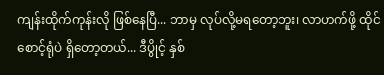ကျန်းထိုက်ကုန်းလို ဖြစ်နေပြီ... ဘာမှ လုပ်လို့မရတော့ဘူး၊ လာဟက်ဖို့ ထိုင်စောင့်ရုံပဲ ရှိတော့တယ်... ဒီပွိုင့် နှစ်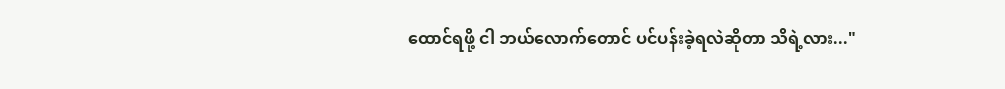ထောင်ရဖို့ ငါ ဘယ်လောက်တောင် ပင်ပန်းခဲ့ရလဲဆိုတာ သိရဲ့လား..."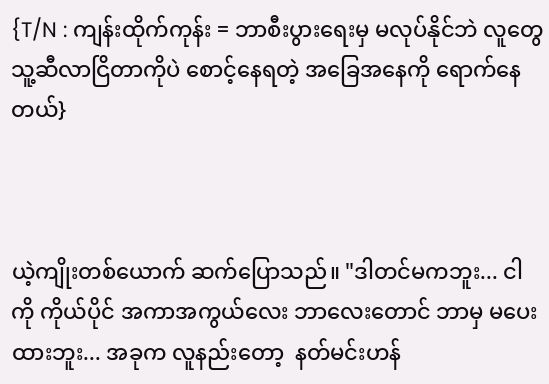{T/N : ကျန်းထိုက်ကုန်း = ဘာစီးပွားရေးမှ မလုပ်နိုင်ဘဲ လူတွေ သူ့ဆီလာငြိတာကိုပဲ စောင့်နေရတဲ့ အခြေအနေကို ရောက်နေတယ်}



ယဲ့ကျိုးတစ်ယောက် ဆက်ပြောသည်။ "ဒါတင်မကဘူး... ငါကို ကိုယ်ပိုင် အကာအကွယ်လေး ဘာလေးတောင် ဘာမှ မပေးထားဘူး... အခုက လူနည်းတော့  နတ်မင်းဟန်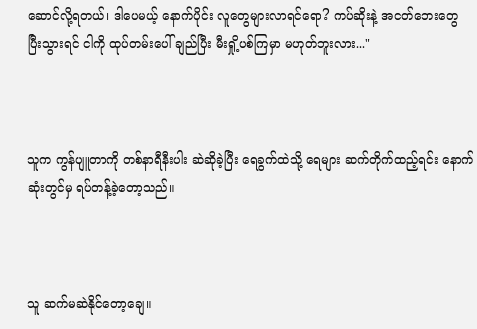ဆောင်လို့ရတယ်၊ ဒါပေမယ့် နောက်ပိုင်း လူတွေများလာရင်ရော? ကပ်ဆိုးနဲ့ အငတ်ဘေးတွေ ပြီးသွားရင် ငါကို ထုပ်တမ်းပေါ် ချည်ပြီး မီးရှို့ပစ်ကြမှာ မဟုတ်ဘူးလား..."



သူက ကွန်ပျူတာကို တစ်နာရီနီးပါး ဆဲဆိုခဲ့ပြီး ရေခွက်ထဲသို့ ရေများ ဆက်တိုက်ထည့်ရင်း နောက်ဆုံးတွင်မှ ရပ်တန့်ခဲ့တော့သည်။



သူ ဆက်မဆဲနိုင်တော့ချေ။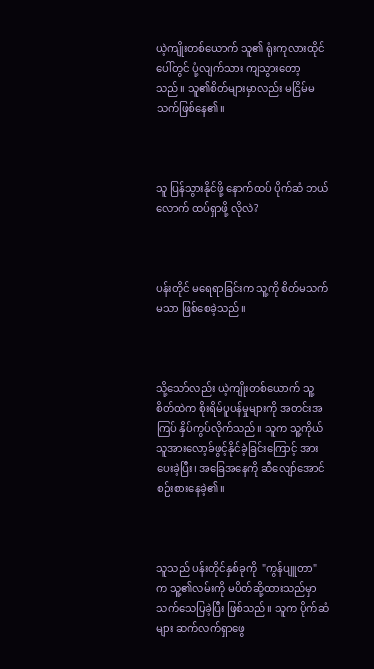ယဲ့ကျိုးတစ်ယောက် သူ၏ ရုံးကုလားထိုင်ပေါ်တွင် ပုံ့လျက်သား ကျသွားတော့သည်။ သူ၏စိတ်များမှာလည်း မငြိမ်မသက်ဖြစ်နေ၏။



သူ ပြန်သွားနိုင်ဖို့ နောက်ထပ် ပိုက်ဆံ ဘယ်လောက် ထပ်ရှာဖို့ လိုလဲ?



ပန်းတိုင် မရေရာခြင်းက သူ့ကို စိတ်မသက်မသာ ဖြစ်စေခဲ့သည်။



သို့သော်လည်း ယဲ့ကျိုးတစ်ယောက် သူ့စိတ်ထဲက စိုးရိမ်ပူပန်မှုများကို အတင်းအကြပ် နှိပ်ကွပ်လိုက်သည်။ သူက သူ့ကိုယ်သူအားလော့ခ်ဖွင့်နိုင်ခဲ့ခြင်းကြောင့် အားပေးခဲ့ပြီး၊ အခြေအနေကို ဆီလျော်အောင် စဉ်းစားနေခဲ့၏။



သူသည် ပန်းတိုင်နှစ်ခုကို  "ကွန်ပျူတာ" က သူ့၏လမ်းကို မပိတ်ဆို့ထားသည်မှာ သက်သေပြခဲ့ပြီး ဖြစ်သည်။ သူက ပိုက်ဆံများ ဆက်လက်ရှာဖွေ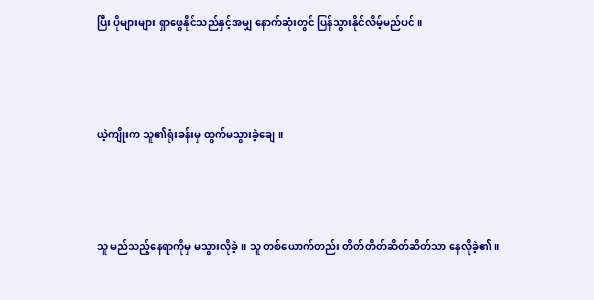ပြီး ပိုများများ ရှာဖွေနိုင်သည်နှင့်အမျှ နောက်ဆုံးတွင် ပြန်သွားနိုင်လိမ့်မည်ပင်။



ယဲ့ကျိုးက သူ၏ရုံးခန်းမှ ထွက်မသွားခဲ့ချေ။



သူ မည်သည့်နေရာကိုမှ မသွားလိုခဲ့။ သူ တစ်ယောက်တည်း တိတ်တိတ်ဆိတ်ဆိတ်သာ နေလိုခဲ့၏။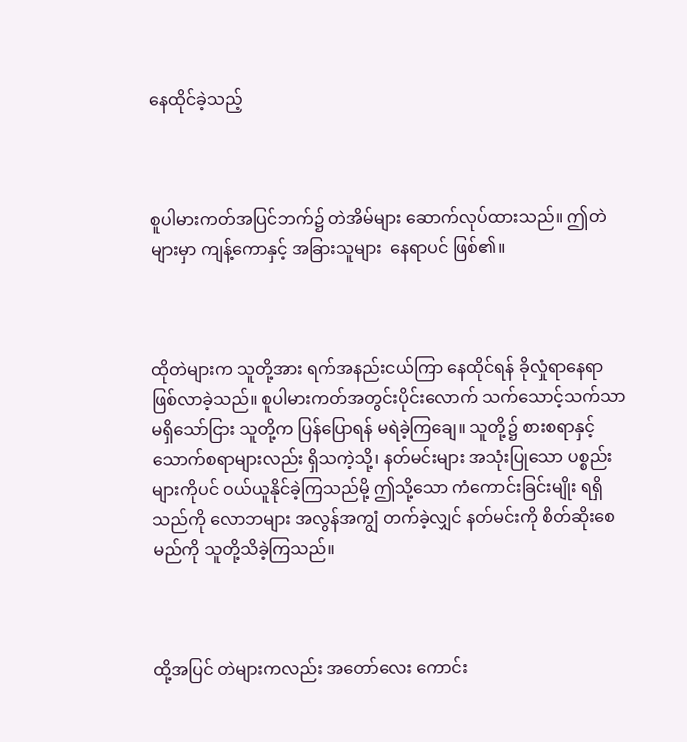နေထိုင်ခဲ့သည့်



စူပါမားကတ်အပြင်ဘက်၌ တဲအိမ်များ ဆောက်လုပ်ထားသည်။ ဤတဲများမှာ ကျန့်ကောနှင့် အခြားသူများ  နေရာပင် ဖြစ်၏။



ထိုတဲများက သူတို့အား ရက်အနည်းငယ်ကြာ နေထိုင်ရန် ခိုလှုံရာနေရာ ဖြစ်လာခဲ့သည်။ စူပါမားကတ်အတွင်းပိုင်းလောက် သက်သောင့်သက်သာ မရှိသော်ငြား သူတို့က ပြန်ပြောရန် မရဲခဲ့ကြချေ။ သူတို့၌ စားစရာနှင့် သောက်စရာများလည်း ရှိသကဲ့သို့၊ နတ်မင်းများ အသုံးပြုသော ပစ္စည်းများကိုပင် ဝယ်ယူနိုင်ခဲ့ကြသည်မို့ ဤသို့သော ကံကောင်းခြင်းမျိုး ရရှိသည်ကို လောဘများ အလွန်အကျွံ တက်ခဲ့လျှင် နတ်မင်းကို စိတ်ဆိုးစေမည်ကို သူတို့သိခဲ့ကြသည်။



ထို့အပြင် တဲများကလည်း အတော်လေး ကောင်း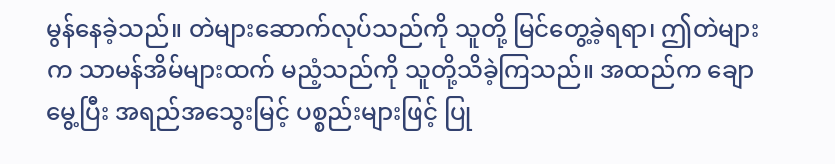မွန်နေခဲ့သည်။ တဲများဆောက်လုပ်သည်ကို သူတို့ မြင်တွေ့ခဲ့ရရာ၊ ဤတဲများက သာမန်အိမ်များထက် မညံ့သည်ကို သူတို့သိခဲ့ကြသည်။ အထည်က ချောမွေ့ပြီး အရည်အသွေးမြင့် ပစ္စည်းများဖြင့် ပြု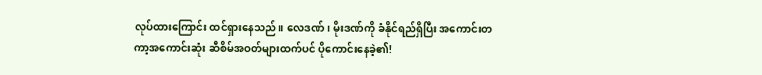လုပ်ထားကြောင်း ထင်ရှားနေသည်။ လေဒဏ်၊ မိုးဒဏ်ကို ခံနိုင်ရည်ရှိပြီး အကောင်းတကာ့အကောင်းဆုံး ဆီစိမ်အဝတ်များထက်ပင် ပိုကောင်းနေခဲ့၏!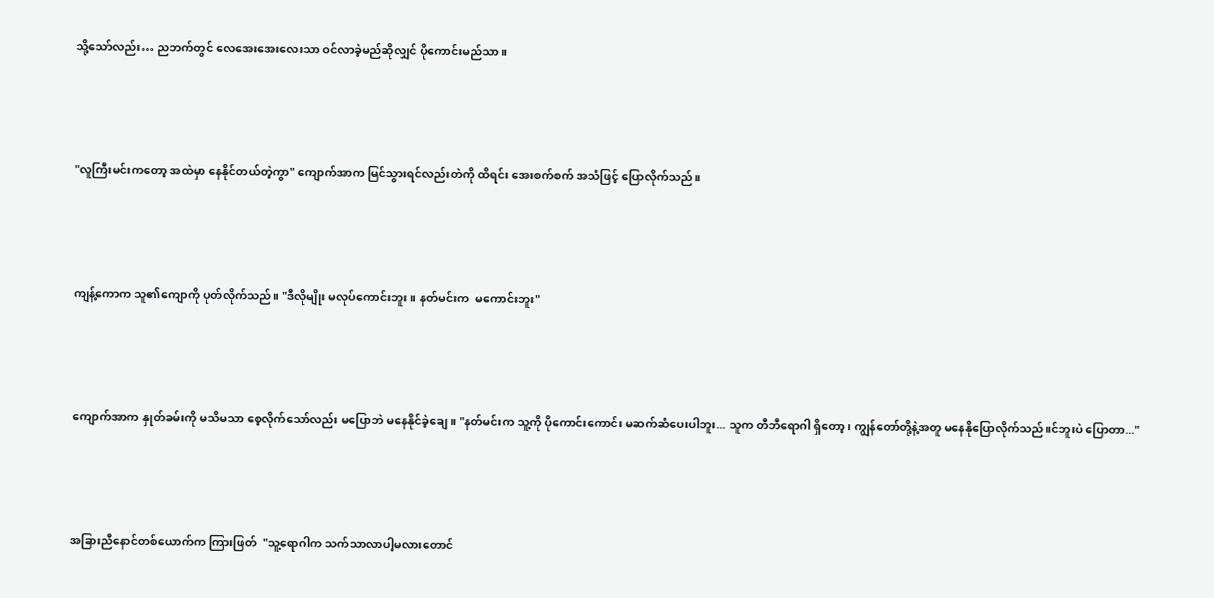သို့သော်လည်း… ညဘက်တွင် လေအေးအေးလေးသာ ဝင်လာခဲ့မည်ဆိုလျှင် ပိုကောင်းမည်သာ။



"လူကြီးမင်းကတော့ အထဲမှာ နေနိုင်တယ်တဲ့ကွာ" ကျောက်အာက မြင်သွားရင်လည်းတဲကို ထိရင်း အေးစက်စက် အသံဖြင့် ပြောလိုက်သည်။



ကျန့်ကောက သူ၏ကျောကို ပုတ်လိုက်သည်။ "ဒီလိုမျိုး မလုပ်ကောင်းဘူး။ နတ်မင်းက  မကောင်းဘူး"



ကျောက်အာက နှုတ်ခမ်းကို မသိမသာ စေ့လိုက်သော်လည်း မပြောဘဲ မနေနိုင်ခဲ့ချေ။ "နတ်မင်းက သူ့ကို ပိုကောင်းကောင်း မဆက်ဆံပေးပါဘူး... သူက တီဘီရောဂါ ရှိတော့၊ ကျွန်တော်တို့နဲ့အတူ မနေနိုပြောလိုက်သည်။င်ဘူးပဲ ပြောတာ..."



အခြားညီနောင်တစ်ယောက်က ကြားဖြတ်  "သူ့ရောဂါက သက်သာလာပါ့မလားတောင်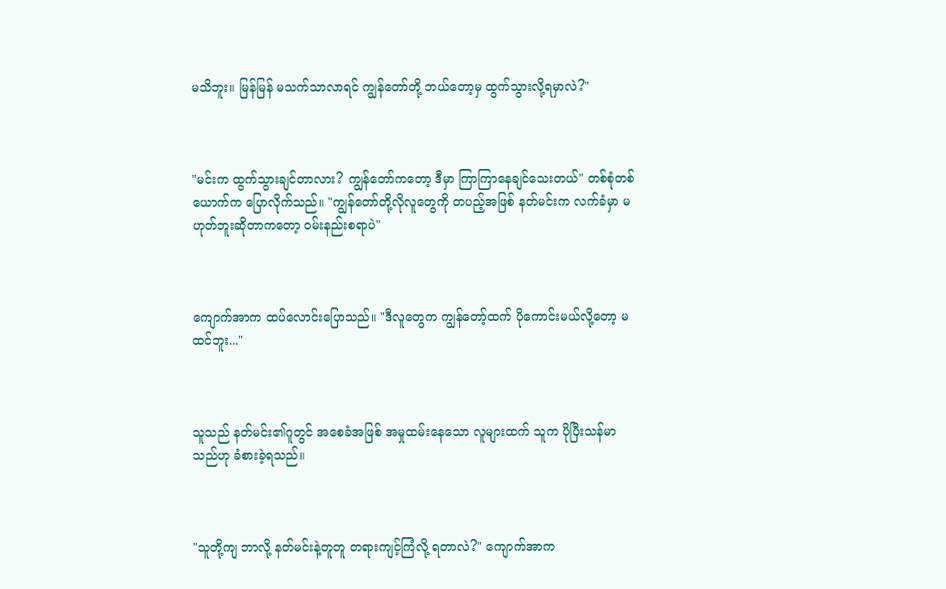မသိဘူး။ မြန်မြန် မသက်သာလာရင် ကျွန်တော်တို့ ဘယ်တော့မှ ထွက်သွားလို့ရမှာလဲ?"



"မင်းက ထွက်သွားချင်တာလား? ကျွန်တော်ကတော့ ဒီမှာ ကြာကြာနေချင်သေးတယ်" တစ်စုံတစ်ယောက်က ပြောလိုက်သည်။ "ကျွန်တော်တို့လိုလူတွေကို တပည့်အဖြစ် နတ်မင်းက လက်ခံမှာ မဟုတ်ဘူးဆိုတာကတော့ ဝမ်းနည်းစရာပဲ"



ကျောက်အာက ထပ်လောင်းပြောသည်။ "ဒီလူတွေက ကျွန်တော့်ထက် ပိုကောင်းမယ်လို့တော့ မထင်ဘူး..."



သူသည် နတ်မင်း၏ဂူတွင် အစေခံအဖြစ် အမှုထမ်းနေသော လူများထက် သူက ပိုပြီးသန်မာသည်ဟု ခံစားခဲ့ရသည်။



"သူတို့ကျ ဘာလို့ နတ်မင်းနဲ့တူတူ တရားကျင့်ကြံလို့ ရတာလဲ?" ကျောက်အာက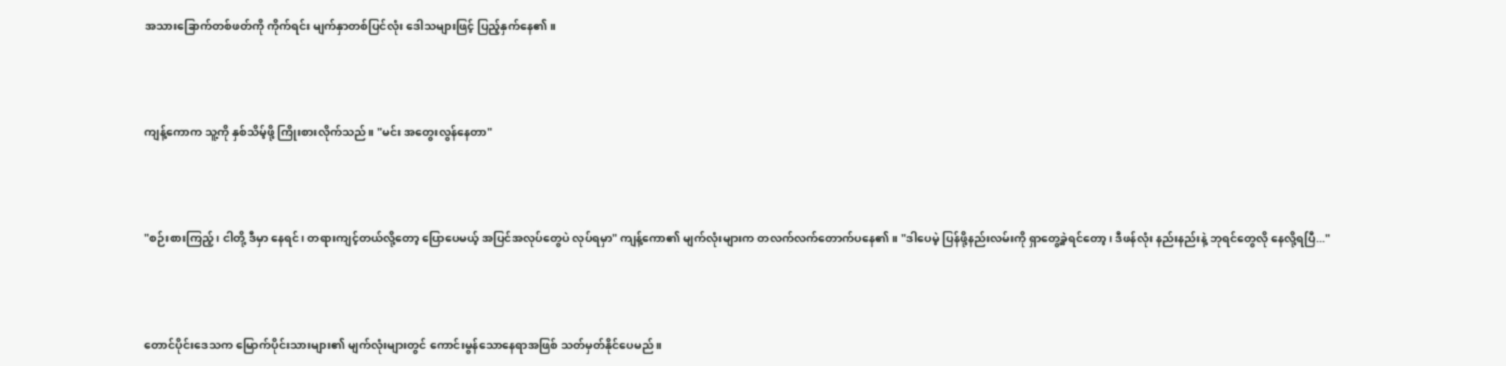အသားခြောက်တစ်ဖတ်ကို ကိုက်ရင်း မျက်နှာတစ်ပြင်လုံး ဒေါသများဖြင့် ပြည့်နှက်နေ၏။



ကျန့်ကောက သူ့ကို နှစ်သိမ့်ဖို့ ကြိုးစားလိုက်သည်။ "မင်း အတွေးလွန်နေတာ"



"စဉ်းစားကြည့်၊ ငါတို့ ဒီမှာ နေရင်၊ တရားကျင့်တယ်လို့တော့ ပြောပေမယ့် အပြင်အလုပ်တွေပဲ လုပ်ရမှာ" ကျန့်ကော၏ မျက်လုံးများက တလက်လက်တောက်ပနေ၏။ "ဒါပေမဲ့ ပြန်ဖို့နည်းလမ်းကို ရှာတွေ့ခဲ့ရင်တော့၊ ဒီဖန်လုံး နည်းနည်းနဲ့ ဘုရင်တွေလို နေလို့ရပြီ..."



တောင်ပိုင်းဒေသက မြောက်ပိုင်းသားများ၏ မျက်လုံးများတွင် ကောင်းမွန်သောနေရာအဖြစ် သတ်မှတ်နိုင်ပေမည်။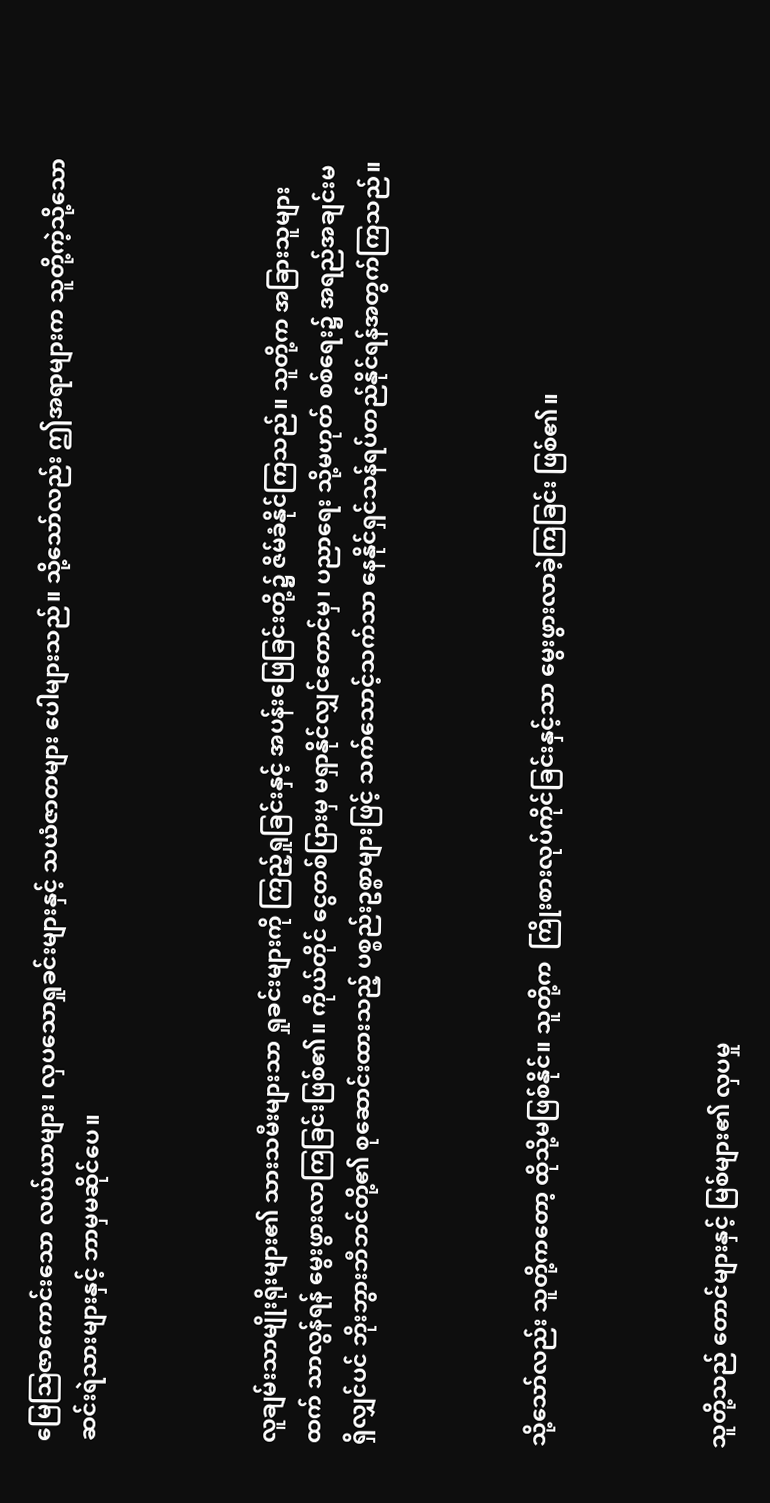မြေဩဇာကောင်းသော လယ်ယာများ၊ လှပသောရှုခင်းများနှင့် သယံဇာတများ ပေါများသည်။ သို့သော်လည်း ဤအရာများက သူတို့ကဲ့သို့သော ဆင်းရဲသားများနှင့် ဘာမှမဆိုင်ပေ။



လူချမ်းသာမျိုးရိုးများ၏ သားသမီးများသာ ရှုခင်းများကို ကြည့်ရှုခြင်းနှင့် အပန်းဖြေခြင်းတို့၌ ဇိမ်ခံနိုင်ကြသည်။ သူတို့က အခြားသူများထက် သာလွန်ရန် မွေးဖွားလာကြခြင်းဖြစ်၏။ ကိုယ်တိုင် ငွေတစ်ပြားမှ မရှာနိုင်လျှင်တောင်မှ၊ ပညာရေး သို့မဟုတ် စစ်ရေး၌ အရည်အချင်းမရှိလျှင်ပင် ဘိုးဘွားဘီဘင်တို့၏ စုဆောင်းထားသည့် ပစ္စည်းဥစ္စာများဖြင့် သက်သောင့်သက်သာ နေနိုင်ရှင်သန်ရပ်တည်နိုင်ရန်အတွက်ကြသည်။



သို့သော်လည်း သူတို့ကတော့ ထိုသို့မဖြစ်နိုင်။ သူတို့က  ကြိုးစားလုပ်ကိုင်ခြင်းနှင့်သာ မွေးဖွားလာခဲ့ကြခြင်း ဖြစ်၏။



သူတို့သည် တောင်များနှင့် မြစ်များ၏ လှပမှု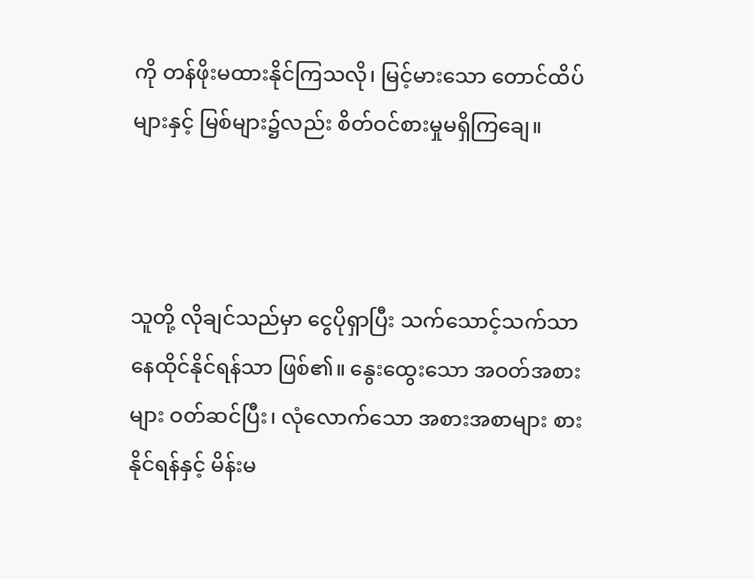ကို တန်ဖိုးမထားနိုင်ကြသလို၊ မြင့်မားသော တောင်ထိပ်များနှင့် မြစ်များ၌လည်း စိတ်ဝင်စားမှုမရှိကြချေ။



သူတို့ လိုချင်သည်မှာ ငွေပိုရှာပြီး သက်သောင့်သက်သာ နေထိုင်နိုင်ရန်သာ ဖြစ်၏။ နွေးထွေးသော အဝတ်အစားများ ဝတ်ဆင်ပြီး၊ လုံလောက်သော အစားအစာများ စားနိုင်ရန်နှင့် မိန်းမ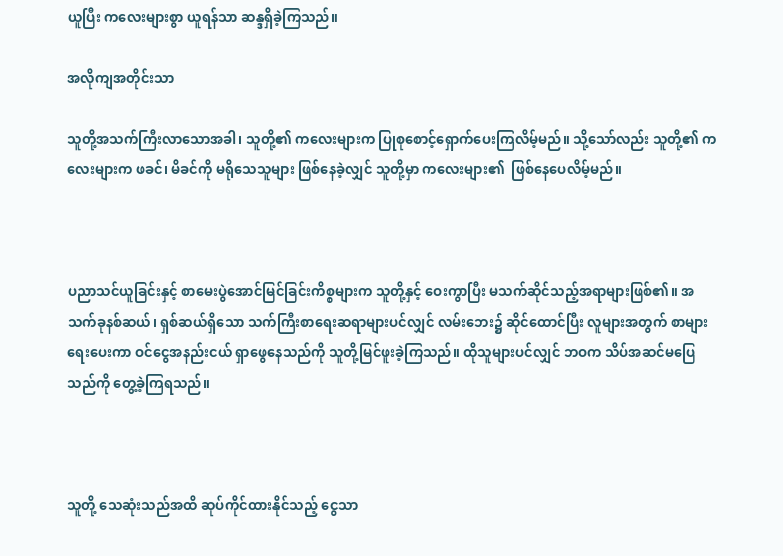ယူပြီး ကလေးများစွာ ယူရန်သာ ဆန္ဒရှိခဲ့ကြသည်။

အလိုကျအတိုင်းသာ

သူတို့အသက်ကြီးလာသောအခါ၊ သူတို့၏ ကလေးများက ပြုစုစောင့်ရှောက်ပေးကြလိမ့်မည်။ သို့သော်လည်း သူတို့၏ ကလေးများက ဖခင်၊ မိခင်ကို မရိုသေသူများ ဖြစ်နေခဲ့လျှင် သူတို့မှာ ကလေးများ၏  ဖြစ်နေပေလိမ့်မည်။



ပညာသင်ယူခြင်းနှင့် စာမေးပွဲအောင်မြင်ခြင်းကိစ္စများက သူတို့နှင့် ဝေးကွာပြီး မသက်ဆိုင်သည့်အရာများဖြစ်၏။ အသက်ခုနစ်ဆယ်၊ ရှစ်ဆယ်ရှိသော သက်ကြီးစာရေးဆရာများပင်လျှင် လမ်းဘေး၌ ဆိုင်ထောင်ပြီး လူများအတွက် စာများ ရေးပေးကာ ဝင်ငွေအနည်းငယ် ရှာဖွေနေသည်ကို သူတို့မြင်ဖူးခဲ့ကြသည်။ ထိုသူများပင်လျှင် ဘဝက သိပ်အဆင်မပြေသည်ကို တွေ့ခဲ့ကြရသည်။



သူတို့ သေဆုံးသည်အထိ ဆုပ်ကိုင်ထားနိုင်သည့် ငွေသာ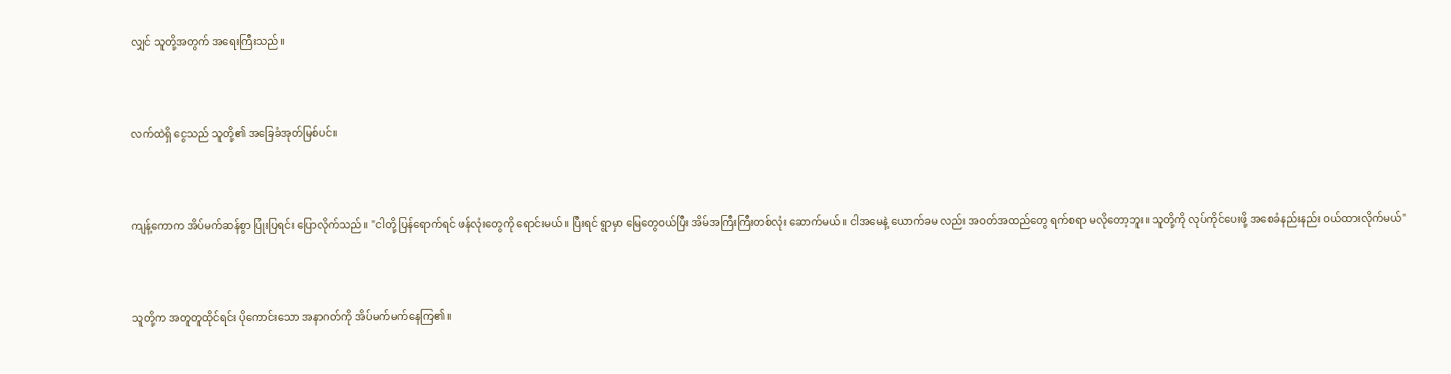လျှင် သူတို့အတွက် အရေးကြီးသည်။



လက်ထဲရှိ ငွေသည် သူတို့၏ အခြေခံအုတ်မြစ်ပင်။



ကျန့်ကောက အိပ်မက်ဆန်စွာ ပြုံးပြရင်း ပြောလိုက်သည်။ "ငါတို့ ပြန်ရောက်ရင် ဖန်လုံးတွေကို ရောင်းမယ်။ ပြီးရင် ရွာမှာ မြေတွေဝယ်ပြီး အိမ်အကြီးကြီးတစ်လုံး ဆောက်မယ်။ ငါအမေနဲ့ ယောက်ခမ လည်း အဝတ်အထည်တွေ ရက်စရာ မလိုတော့ဘူး။ သူတို့ကို လုပ်ကိုင်ပေးဖို့ အစေခံနည်းနည်း ဝယ်ထားလိုက်မယ်"



သူတို့က အတူတူထိုင်ရင်း ပိုကောင်းသော အနာဂတ်ကို အိပ်မက်မက်နေကြ၏။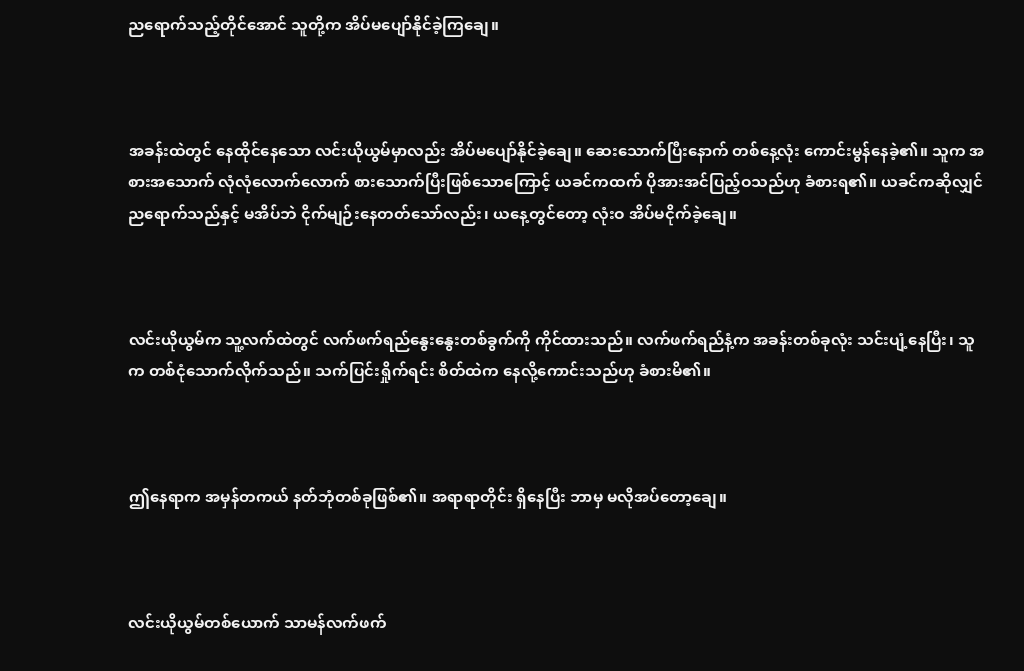ညရောက်သည့်တိုင်အောင် သူတို့က အိပ်မပျော်နိုင်ခဲ့ကြချေ။



အခန်းထဲတွင် နေထိုင်နေသော လင်းယိုယွမ်မှာလည်း အိပ်မပျော်နိုင်ခဲ့ချေ။ ဆေးသောက်ပြီးနောက် တစ်နေ့လုံး ကောင်းမွန်နေခဲ့၏။ သူက အစားအသောက် လုံလုံလောက်လောက် စားသောက်ပြီးဖြစ်သောကြောင့် ယခင်ကထက် ပိုအားအင်ပြည့်ဝသည်ဟု ခံစားရ၏။ ယခင်ကဆိုလျှင် ညရောက်သည်နှင့် မအိပ်ဘဲ ငိုက်မျဉ်းနေတတ်သော်လည်း၊ ယနေ့တွင်တော့ လုံးဝ အိပ်မငိုက်ခဲ့ချေ။



လင်းယိုယွမ်က သူ့လက်ထဲတွင် လက်ဖက်ရည်နွေးနွေးတစ်ခွက်ကို ကိုင်ထားသည်။ လက်ဖက်ရည်နံ့က အခန်းတစ်ခုလုံး သင်းပျံ့နေပြီး၊ သူက တစ်ငုံသောက်လိုက်သည်။ သက်ပြင်းရှိုက်ရင်း စိတ်ထဲက နေလို့ကောင်းသည်ဟု ခံစားမိ၏။



ဤနေရာက အမှန်တကယ် နတ်ဘုံတစ်ခုဖြစ်၏။ အရာရာတိုင်း ရှိနေပြီး ဘာမှ မလိုအပ်တော့ချေ။



လင်းယိုယွမ်တစ်ယောက် သာမန်လက်ဖက်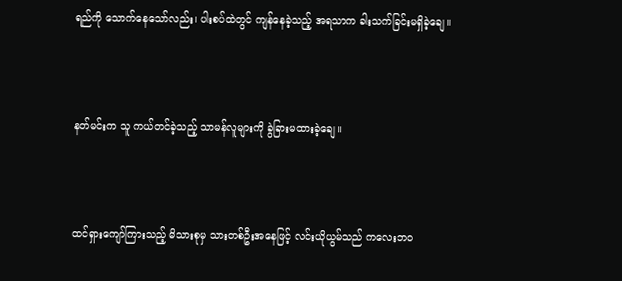ရည်ကို သောက်နေသော်လည်း၊ ပါးစပ်ထဲတွင် ကျန်နေခဲ့သည့် အရသာက ခါးသက်ခြင်းမရှိခဲ့ချေ။



နတ်မင်းက သူ ကယ်တင်ခဲ့သည့် သာမန်လူများကို ခွဲခြားမထားခဲ့ချေ။



ထင်ရှားကျော်ကြားသည့် မိသားစုမှ သားတစ်ဦးအနေဖြင့် လင်းယိုယွမ်သည် ကလေးဘဝ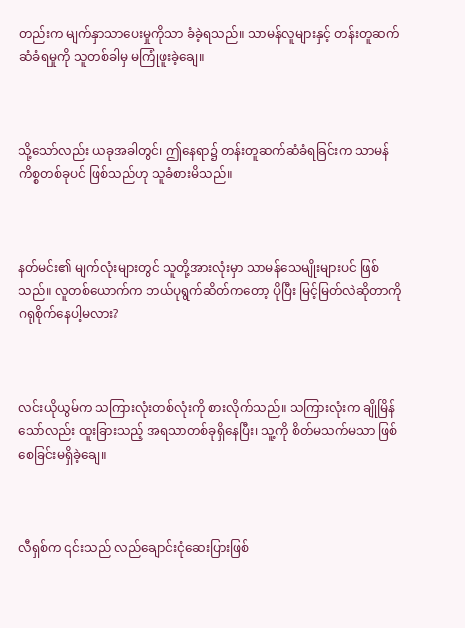တည်းက မျက်နှာသာပေးမှုကိုသာ ခံခဲ့ရသည်။ သာမန်လူများနှင့် တန်းတူဆက်ဆံခံရမှုကို သူတစ်ခါမှ မကြုံဖူးခဲ့ချေ။



သို့သော်လည်း ယခုအခါတွင်၊ ဤနေရာ၌ တန်းတူဆက်ဆံခံရခြင်းက သာမန်ကိစ္စတစ်ခုပင် ဖြစ်သည်ဟု သူခံစားမိသည်။



နတ်မင်း၏ မျက်လုံးများတွင် သူတို့အားလုံးမှာ သာမန်သေမျိုးများပင် ဖြစ်သည်။ လူတစ်ယောက်က ဘယ်ပုရွက်ဆိတ်ကတော့ ပိုပြီး မြင့်မြတ်လဲဆိုတာကို ဂရုစိုက်နေပါ့မလား?



လင်းယိုယွမ်က သကြားလုံးတစ်လုံးကို စားလိုက်သည်။ သကြားလုံးက ချိုမြိန်သော်လည်း ထူးခြားသည့် အရသာတစ်ခုရှိနေပြီး၊ သူ့ကို စိတ်မသက်မသာ ဖြစ်စေခြင်းမရှိခဲ့ချေ။



လီရှစ်က ၎င်းသည် လည်ချောင်းငုံဆေးပြားဖြစ်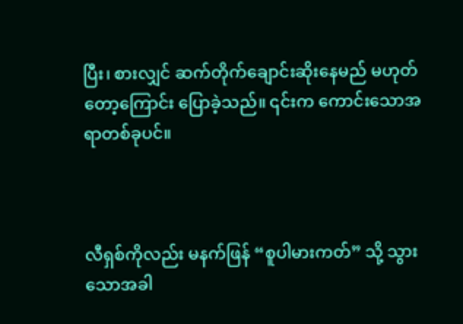ပြီး၊ စားလျှင် ဆက်တိုက်ချောင်းဆိုးနေမည် မဟုတ်တော့ကြောင်း ပြောခဲ့သည်။ ၎င်းက ကောင်းသောအရာတစ်ခုပင်။



လီရှစ်ကိုလည်း မနက်ဖြန် “စူပါမားကတ်” သို့ သွားသောအခါ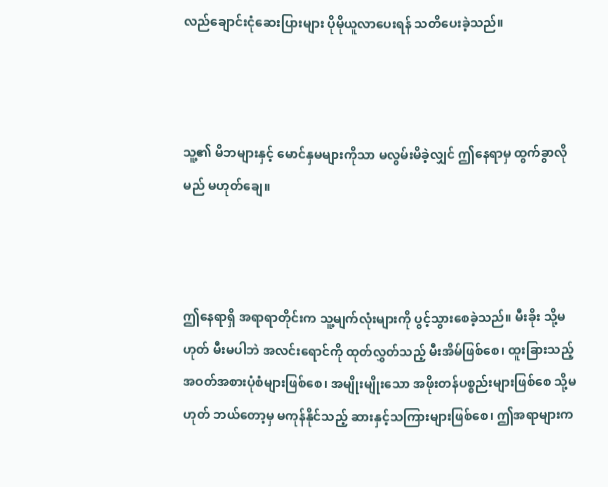လည်ချောင်းငုံဆေးပြားများ ပိုမိုယူလာပေးရန် သတိပေးခဲ့သည်။



သူ့၏ မိဘများနှင့် မောင်နှမများကိုသာ မလွမ်းမိခဲ့လျှင် ဤနေရာမှ ထွက်ခွာလိုမည် မဟုတ်ချေ။



ဤနေရာရှိ အရာရာတိုင်းက သူ့မျက်လုံးများကို ပွင့်သွားစေခဲ့သည်။ မီးခိုး သို့မဟုတ် မီးမပါဘဲ အလင်းရောင်ကို ထုတ်လွှတ်သည့် မီးအိမ်ဖြစ်စေ၊ ထူးခြားသည့် အဝတ်အစားပုံစံများဖြစ်စေ၊ အမျိုးမျိုးသော အဖိုးတန်ပစ္စည်းများဖြစ်စေ သို့မဟုတ် ဘယ်တော့မှ မကုန်နိုင်သည့် ဆားနှင့်သကြားများဖြစ်စေ၊ ဤအရာများက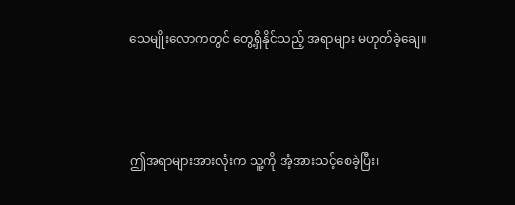သေမျိုးလောကတွင် တွေ့ရှိနိုင်သည့် အရာများ မဟုတ်ခဲ့ချေ။



ဤအရာများအားလုံးက သူ့ကို အံ့အားသင့်စေခဲ့ပြီး၊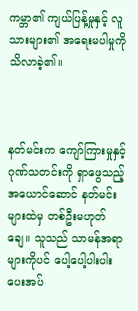ကမ္ဘာ၏ ကျယ်ပြန့်မှုနှင့် လူသားများ၏ အရေးမပါမှုကို သိလာခဲ့၏။



နတ်မင်းက ကျော်ကြားမှုနှင့် ဂုဏ်သတင်းကို ရှာဖွေသည့် အယောင်ဆောင် နတ်မင်းများထဲမှ တစ်ဦးမဟုတ်ချေ။ သူသည် သာမန်အရာများကိုပင် ပေါ့ပေါ့ပါးပါး ပေးအပ်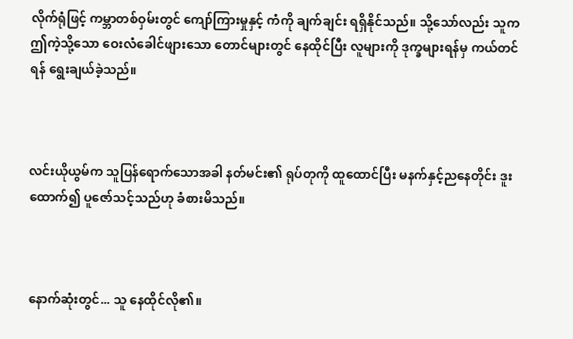လိုက်ရုံဖြင့် ကမ္ဘာတစ်ဝှမ်းတွင် ကျော်ကြားမှုနှင့် ကံကို ချက်ချင်း ရရှိနိုင်သည်။ သို့သော်လည်း သူက ဤကဲ့သို့သော ဝေးလံခေါင်ဖျားသော တောင်များတွင် နေထိုင်ပြီး လူများကို ဒုက္ခများရန်မှ ကယ်တင်ရန် ရွေးချယ်ခဲ့သည်။



လင်းယိုယွမ်က သူပြန်ရောက်သောအခါ နတ်မင်း၏ ရုပ်တုကို ထူထောင်ပြီး မနက်နှင့်ညနေတိုင်း ဒူးထောက်၍ ပူဇော်သင့်သည်ဟု ခံစားမိသည်။



နောက်ဆုံးတွင်... သူ နေထိုင်လို၏။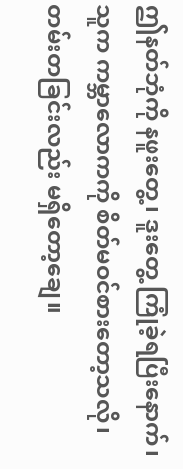ဤနတ်ဘုံကို နဖူးတွေ့၊ ဒူးတွေ့ ကြုံခဲ့ရပြီးနောက်၊ သူက ကမ္ဘာလောကကို စိတ်မဝင်စားတော့သလို၊ တမ်းတခြင်းလည်း မရှိတော့ချေ။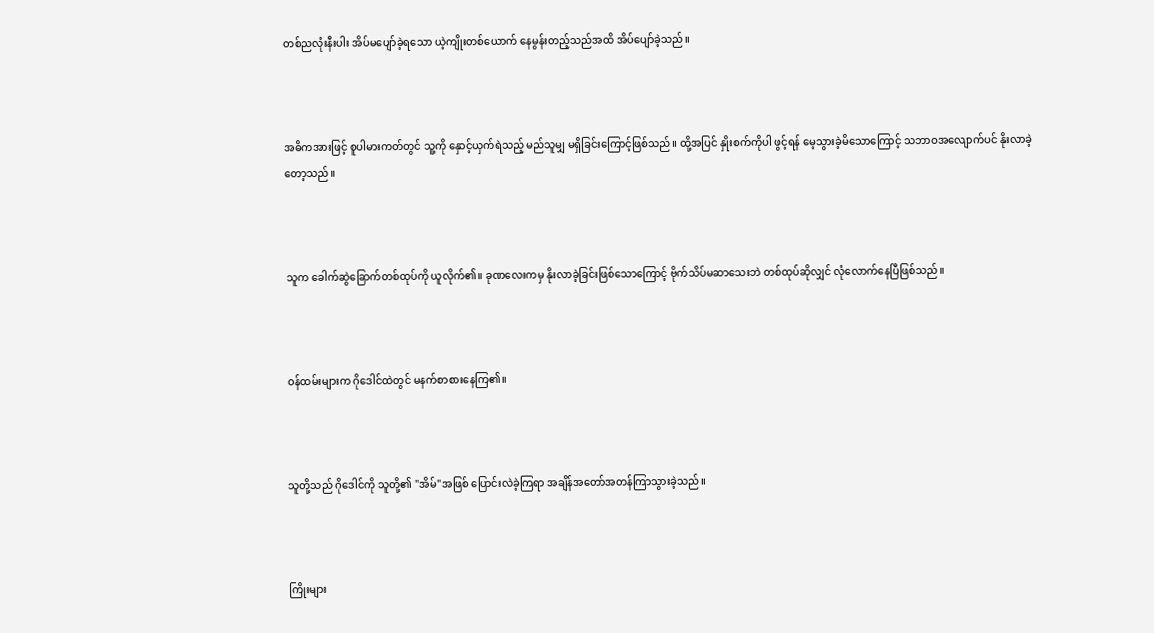တစ်ညလုံးနီးပါး အိပ်မပျော်ခဲ့ရသော ယဲ့ကျိုးတစ်ယောက် နေမွန်းတည့်သည်အထိ အိပ်ပျော်ခဲ့သည်။



အဓိကအားဖြင့် စူပါမားကတ်တွင် သူ့ကို နှောင့်ယှက်ရဲသည့် မည်သူမျှ မရှိခြင်းကြောင့်ဖြစ်သည်။ ထို့အပြင် နှိုးစက်ကိုပါ ဖွင့်ရန် မေ့သွားခဲ့မိသောကြောင့် သဘာဝအလျောက်ပင် နိုးလာခဲ့တော့သည်။



သူက ခေါက်ဆွဲခြောက်တစ်ထုပ်ကို ယူလိုက်၏။ ခုဏလေးကမှ နိုးလာခဲ့ခြင်းဖြစ်သောကြောင့် ဗိုက်သိပ်မဆာသေးဘဲ တစ်ထုပ်ဆိုလျှင် လုံလောက်နေပြီဖြစ်သည်။



ဝန်ထမ်းများက ဂိုဒေါင်ထဲတွင် မနက်စာစားနေကြ၏။



သူတို့သည် ဂိုဒေါင်ကို သူတို့၏ "အိမ်"အဖြစ် ပြောင်းလဲခဲ့ကြရာ အချိန်အတော်အတန်ကြာသွားခဲ့သည်။



ကြိုးများ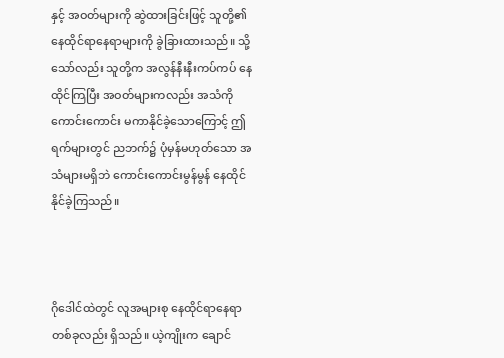နှင့် အဝတ်များကို ဆွဲထားခြင်းဖြင့် သူတို့၏ နေထိုင်ရာနေရာများကို ခွဲခြားထားသည်။ သို့သော်လည်း သူတို့က အလွန်နီးနီးကပ်ကပ် နေထိုင်ကြပြီး အဝတ်များကလည်း အသံကို ကောင်းကောင်း မကာနိုင်ခဲ့သောကြောင့် ဤရက်များတွင် ညဘက်၌ ပုံမှန်မဟုတ်သော အသံများမရှိဘဲ ကောင်းကောင်းမွန်မွန် နေထိုင်နိုင်ခဲ့ကြသည်။



ဂိုဒေါင်ထဲတွင် လူအများစု နေထိုင်ရာနေရာတစ်ခုလည်း ရှိသည်။ ယဲ့ကျိုးက ချောင်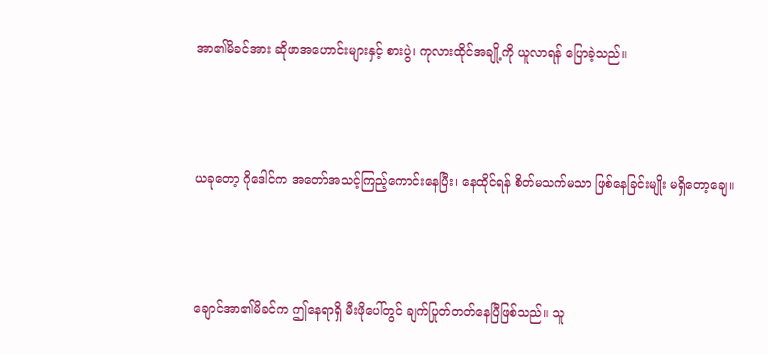အာ၏မိခင်အား ဆိုဖာအဟောင်းများနှင့် စားပွဲ၊ ကုလားထိုင်အချို့ကို ယူလာရန် ပြောခဲ့သည်။



ယခုတော့ ဂိုဒေါင်က အတော်အသင့်ကြည့်ကောင်းနေပြီး၊ နေထိုင်ရန် စိတ်မသက်မသာ ဖြစ်နေခြင်းမျိုး မရှိတော့ချေ။



ချောင်အာ၏မိခင်က ဤနေရာရှိ မီးဖိုပေါ်တွင် ချက်ပြုတ်တတ်နေပြီဖြစ်သည်။ သူ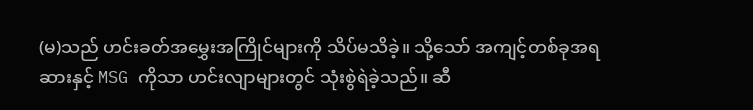(မ)သည် ဟင်းခတ်အမွှေးအကြိုင်များကို သိပ်မသိခဲ့။ သို့သော် အကျင့်တစ်ခုအရ ဆားနှင့် MSG ကိုသာ ဟင်းလျာများတွင် သုံးစွဲရဲခဲ့သည်။ ဆီ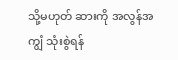သို့မဟုတ် ဆားကို အလွန်အကျွံ သုံးစွဲရန်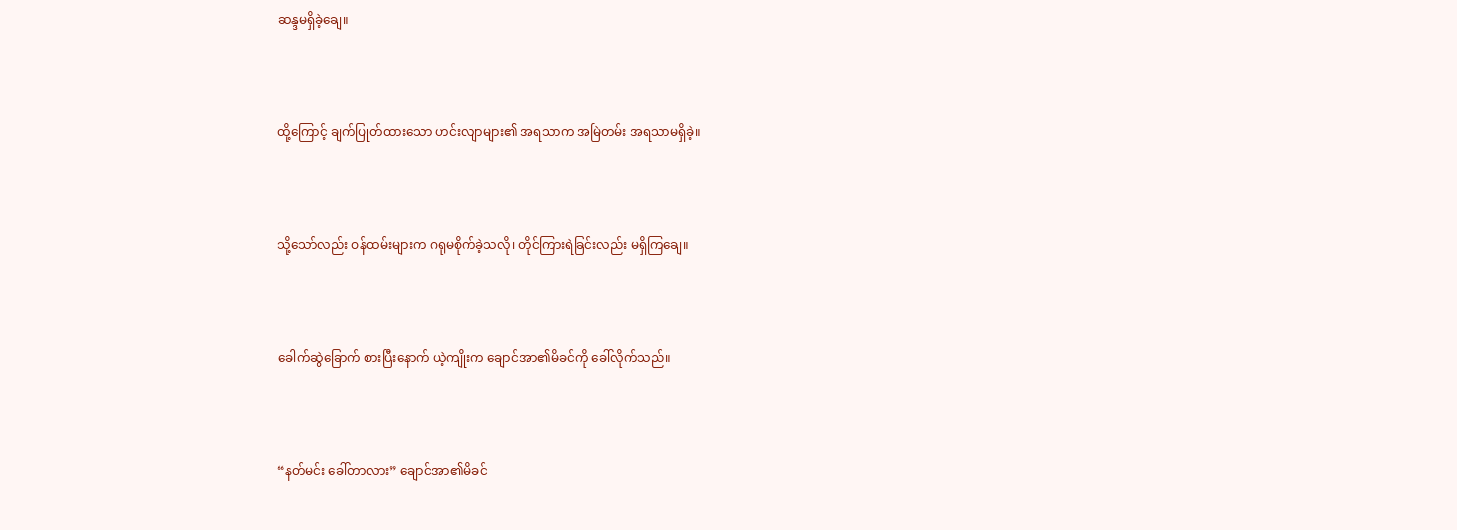ဆန္ဒမရှိခဲ့ချေ။



ထို့ကြောင့် ချက်ပြုတ်ထားသော ဟင်းလျာများ၏ အရသာက အမြဲတမ်း အရသာမရှိခဲ့။



သို့သော်လည်း ဝန်ထမ်းများက ဂရုမစိုက်ခဲ့သလို၊ တိုင်ကြားရဲခြင်းလည်း မရှိကြချေ။



ခေါက်ဆွဲခြောက် စားပြီးနောက် ယဲ့ကျိုးက ချောင်အာ၏မိခင်ကို ခေါ်လိုက်သည်။



“နတ်မင်း ခေါ်တာလား” ချောင်အာ၏မိခင်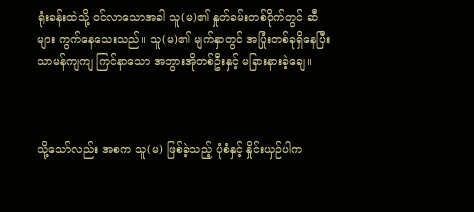ရုံးခန်းထဲသို့ ဝင်လာသောအခါ သူ(မ)၏ နှုတ်ခမ်းတစ်ဝိုက်တွင် ဆီများ ကွက်နေသေးသည်။ သူ(မ)၏ မျက်နှာတွင် အပြုံးတစ်ခုရှိနေပြီး သာမန်ကျကျ ကြင်နာသော အဘွားအိုတစ်ဦးနှင့် မခြားနားခဲ့ချေ။



သို့သော်လည်း အစက သူ(မ) ဖြစ်ခဲ့သည့် ပုံစံနှင့် နှိုင်းယှဉ်ပါက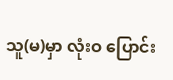သူ(မ)မှာ လုံးဝ ပြောင်း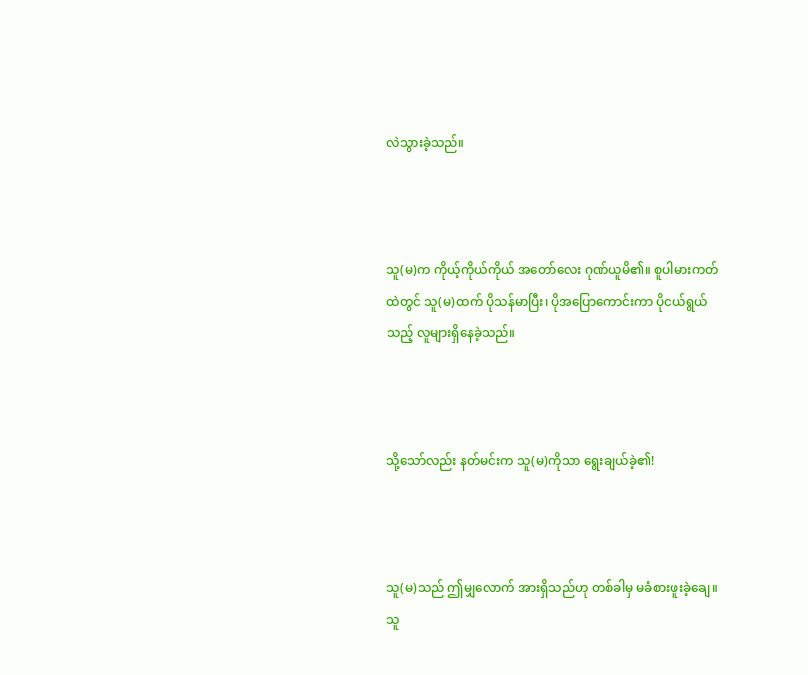လဲသွားခဲ့သည်။



သူ(မ)က ကိုယ့်ကိုယ်ကိုယ် အတော်လေး ဂုဏ်ယူမိ၏။ စူပါမားကတ်ထဲတွင် သူ(မ)ထက် ပိုသန်မာပြီး၊ ပိုအပြောကောင်းကာ ပိုငယ်ရွယ်သည့် လူများရှိနေခဲ့သည်။



သို့သော်လည်း နတ်မင်းက သူ(မ)ကိုသာ ရွေးချယ်ခဲ့၏!



သူ(မ)သည် ဤမျှလောက် အားရှိသည်ဟု တစ်ခါမှ မခံစားဖူးခဲ့ချေ။ သူ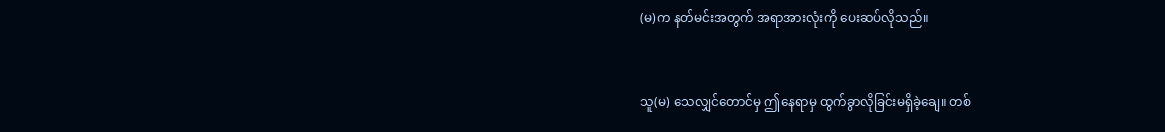(မ)က နတ်မင်းအတွက် အရာအားလုံးကို ပေးဆပ်လိုသည်။



သူ(မ) သေလျှင်တောင်မှ ဤနေရာမှ ထွက်ခွာလိုခြင်းမရှိခဲ့ချေ။ တစ်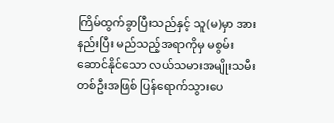ကြိမ်ထွက်ခွာပြီးသည်နှင့် သူ(မ)မှာ အားနည်းပြီး မည်သည့်အရာကိုမှ မစွမ်းဆောင်နိုင်သော လယ်သမားအမျိုးသမီးတစ်ဦးအဖြစ် ပြန်ရောက်သွားပေ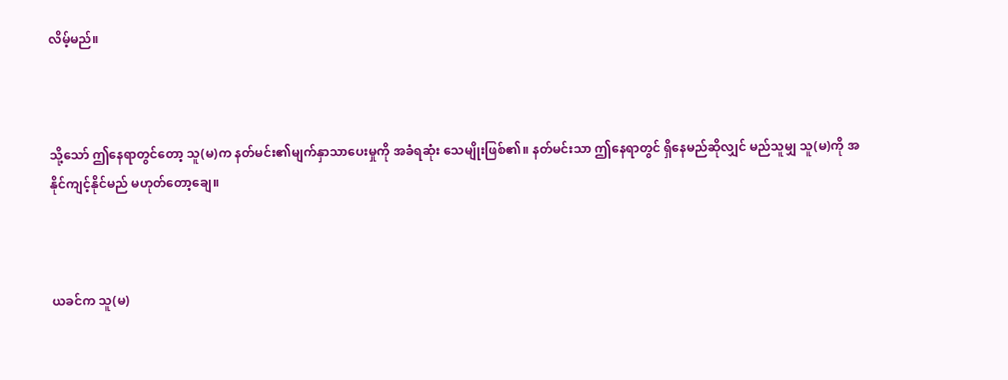လိမ့်မည်။



သို့သော် ဤနေရာတွင်တော့ သူ(မ)က နတ်မင်း၏မျက်နှာသာပေးမှုကို အခံရဆုံး သေမျိုးဖြစ်၏။ နတ်မင်းသာ ဤနေရာတွင် ရှိနေမည်ဆိုလျှင် မည်သူမျှ သူ(မ)ကို အနိုင်ကျင့်နိုင်မည် မဟုတ်တော့ချေ။



ယခင်က သူ(မ)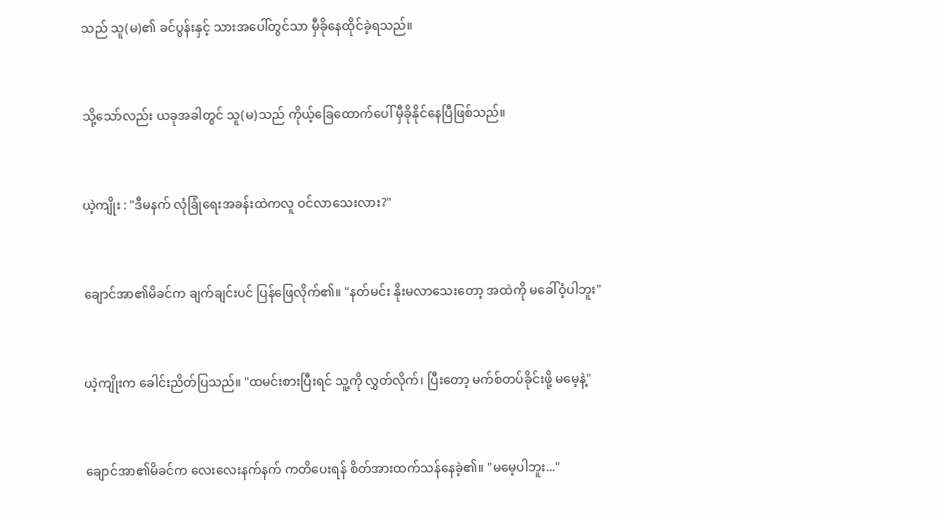သည် သူ(မ)၏ ခင်ပွန်းနှင့် သားအပေါ်တွင်သာ မှီခိုနေထိုင်ခဲ့ရသည်။



သို့သော်လည်း ယခုအခါတွင် သူ(မ)သည် ကိုယ့်ခြေထောက်ပေါ် မှီခိုနိုင်နေပြီဖြစ်သည်။



ယဲ့ကျိုး : "ဒီမနက် လုံခြုံရေးအခန်းထဲကလူ ဝင်လာသေးလား?"



ချောင်အာ၏မိခင်က ချက်ချင်းပင် ပြန်ဖြေလိုက်၏။ "နတ်မင်း နိုးမလာသေးတော့ အထဲကို မခေါ်ဝံ့ပါဘူး"



ယဲ့ကျိုးက ခေါင်းညိတ်ပြသည်။ "ထမင်းစားပြီးရင် သူ့ကို လွှတ်လိုက်၊ ပြီးတော့ မက်စ်တပ်ခိုင်းဖို့ မမေ့နဲ့"



ချောင်အာ၏မိခင်က လေးလေးနက်နက် ကတိပေးရန် စိတ်အားထက်သန်နေခဲ့၏။ "မမေ့ပါဘူး..."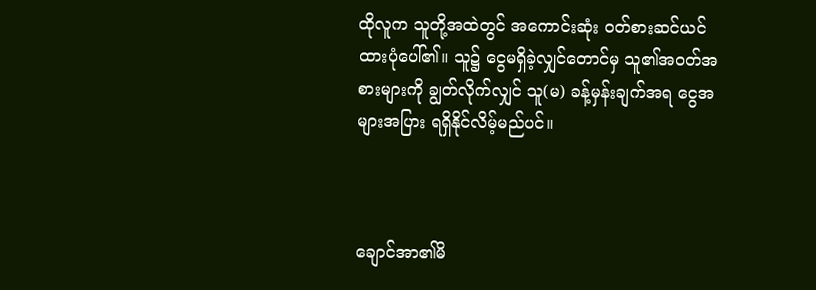ထိုလူက သူတို့အထဲတွင် အကောင်းဆုံး ဝတ်စားဆင်ယင်ထားပုံပေါ်၏။ သူ၌ ငွေမရှိခဲ့လျှင်တောင်မှ သူ၏အဝတ်အစားများကို ချွတ်လိုက်လျှင် သူ(မ) ခန့်မှန်းချက်အရ ငွေအများအပြား ရရှိနိုင်လိမ့်မည်ပင်။



ချောင်အာ၏မိ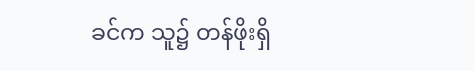ခင်က သူ၌ တန်ဖိုးရှိ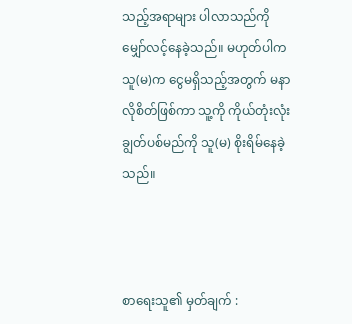သည့်အရာများ ပါလာသည်ကို မျှော်လင့်နေခဲ့သည်။ မဟုတ်ပါက သူ(မ)က ငွေမရှိသည့်အတွက် မနာလိုစိတ်ဖြစ်ကာ သူ့ကို ကိုယ်တုံးလုံးချွတ်ပစ်မည်ကို သူ(မ) စိုးရိမ်နေခဲ့သည်။



စာရေးသူ၏ မှတ်ချက် :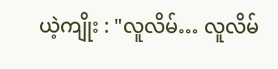ယဲ့ကျိုး : "လူလိမ်… လူလိမ်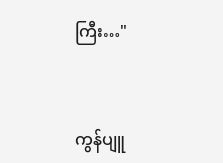ကြီး…"



ကွန်ပျူ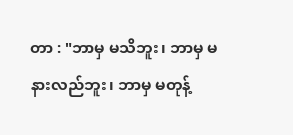တာ : "ဘာမှ မသိဘူး၊ ဘာမှ မနားလည်ဘူး၊ ဘာမှ မတုန့်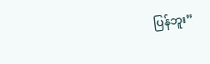ပြန်ဘူး”